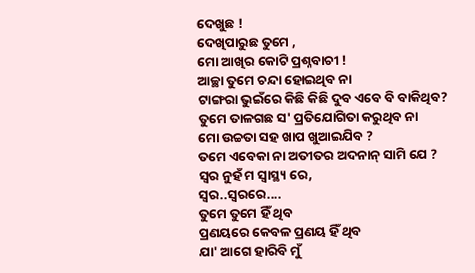ଦେଖୁଛ !
ଦେଖିପାରୁଛ ତୁମେ ,
ମୋ ଆଖିର କୋଟି ପ୍ରଶ୍ନବାଚୀ !
ଆଚ୍ଛା ତୁମେ ଚନ୍ଦା ହୋଇଥିବ ନା
ଟାଙ୍ଗରା ଭୁଇଁରେ କିଛି କିଛି ଦୁବ ଏବେ ବି ବାକିଥିବ?
ତୁମେ ତାଳଗଛ ସ' ପ୍ରତିଯୋଗିତା କରୁଥିବ ନା
ମୋ ଉଚ୍ଚତା ସହ ଖାପ ଖୁଆଇଯିବ ?
ତମେ ଏବେକା ନା ଅତୀତର ଅଦନାନ୍ ସାମି ଯେ ?
ସ୍ୱର ନୁହଁ ମ ସ୍ୱାସ୍ଥ୍ୟ ରେ,
ସ୍ୱର..ସ୍ୱରରେ....
ତୁମେ ତୁମେ ହିଁ ଥିବ
ପ୍ରଣୟରେ କେବଳ ପ୍ରଣୟ ହିଁ ଥିବ
ଯା' ଆଗେ ହାରିବି ମୁଁ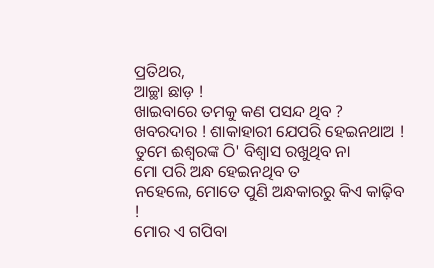ପ୍ରତିଥର,
ଆଚ୍ଛା ଛାଡ଼ !
ଖାଇବାରେ ତମକୁ କଣ ପସନ୍ଦ ଥିବ ?
ଖବରଦାର ! ଶାକାହାରୀ ଯେପରି ହେଇନଥାଅ !
ତୁମେ ଈଶ୍ୱରଙ୍କ ଠି' ବିଶ୍ୱାସ ରଖୁଥିବ ନା
ମୋ ପରି ଅନ୍ଧ ହେଇନଥିବ ତ
ନହେଲେ, ମୋତେ ପୁଣି ଅନ୍ଧକାରରୁ କିଏ କାଢ଼ିବ !
ମୋର ଏ ଗପିବା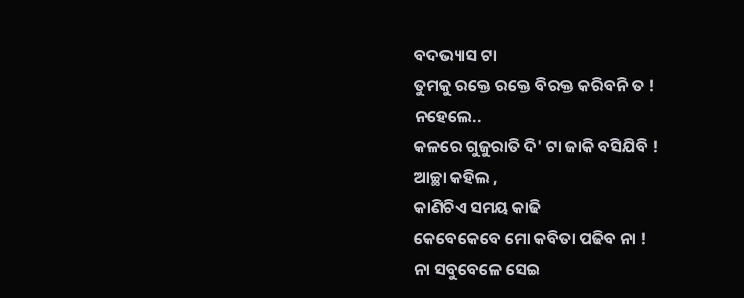ବଦଭ୍ୟାସ ଟା
ତୁମକୁ ରକ୍ତେ ରକ୍ତେ ବିରକ୍ତ କରିବନି ତ !
ନହେଲେ..
କଳରେ ଗୁଜୁରାତି ଦି' ଟା ଜାକି ବସିଯିବି !
ଆଚ୍ଛା କହିଲ ,
କାଣିଚିଏ ସମୟ କାଢି
କେବେକେବେ ମୋ କବିତା ପଢିବ ନା !
ନା ସବୁବେଳେ ସେଇ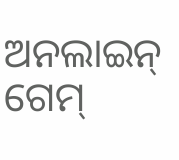ଅନଲାଇନ୍ ଗେମ୍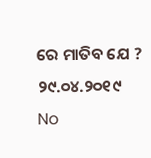ରେ ମାତିବ ଯେ ?
୨୯.୦୪.୨୦୧୯
No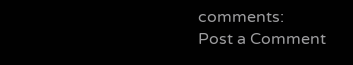comments:
Post a Comment